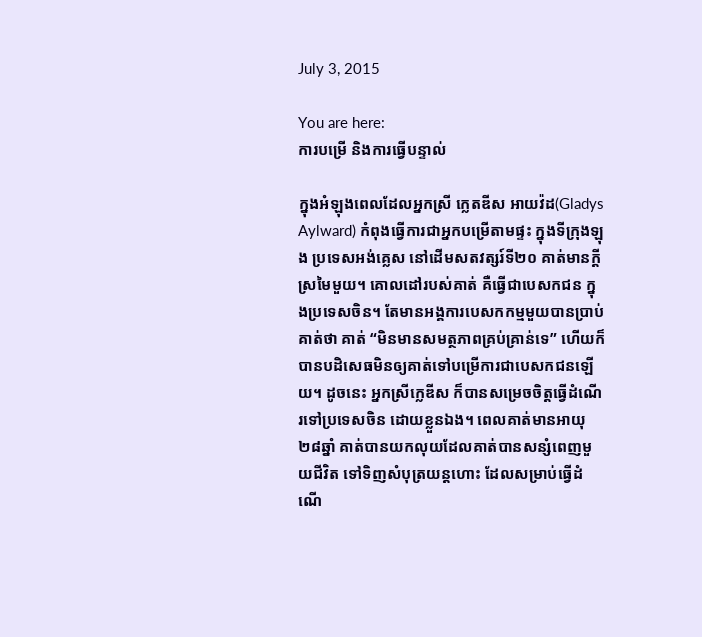July 3, 2015

You are here:
ការបម្រើ និងការធ្វើបន្ទាល់

ក្នុងអំឡុងពេលដែលអ្នកស្រី ក្លេតឌីស អាយវ៉ដ(Gladys Aylward) កំពុងធ្វើការជាអ្នកបម្រើតាមផ្ទះ ក្នុងទីក្រុងឡុង ប្រទេសអង់គ្លេស នៅដើមសតវត្សរ៍ទី២០ គាត់មានក្តីស្រមៃមួយ។ គោលដៅរបស់គាត់ គឺធ្វើជាបេសកជន ក្នុងប្រទេសចិន។ តែមានអង្គការបេសកកម្មមួយបានប្រាប់គាត់ថា គាត់ “មិនមានសមត្ថភាពគ្រប់គ្រាន់ទេ” ហើយក៏បានបដិសេធមិនឲ្យគាត់ទៅបម្រើការជាបេសកជនឡើយ។ ដូចនេះ អ្នកស្រីក្លេឌីស ក៏បានសម្រេចចិត្តធ្វើដំណើរទៅប្រទេសចិន ដោយខ្លួនឯង។ ពេលគាត់មានអាយុ២៨ឆ្នាំ គាត់បានយកលុយដែលគាត់បានសន្សំពេញមួយជីវិត ទៅទិញសំបុត្រយន្តហោះ ដែលសម្រាប់ធ្វើដំណើ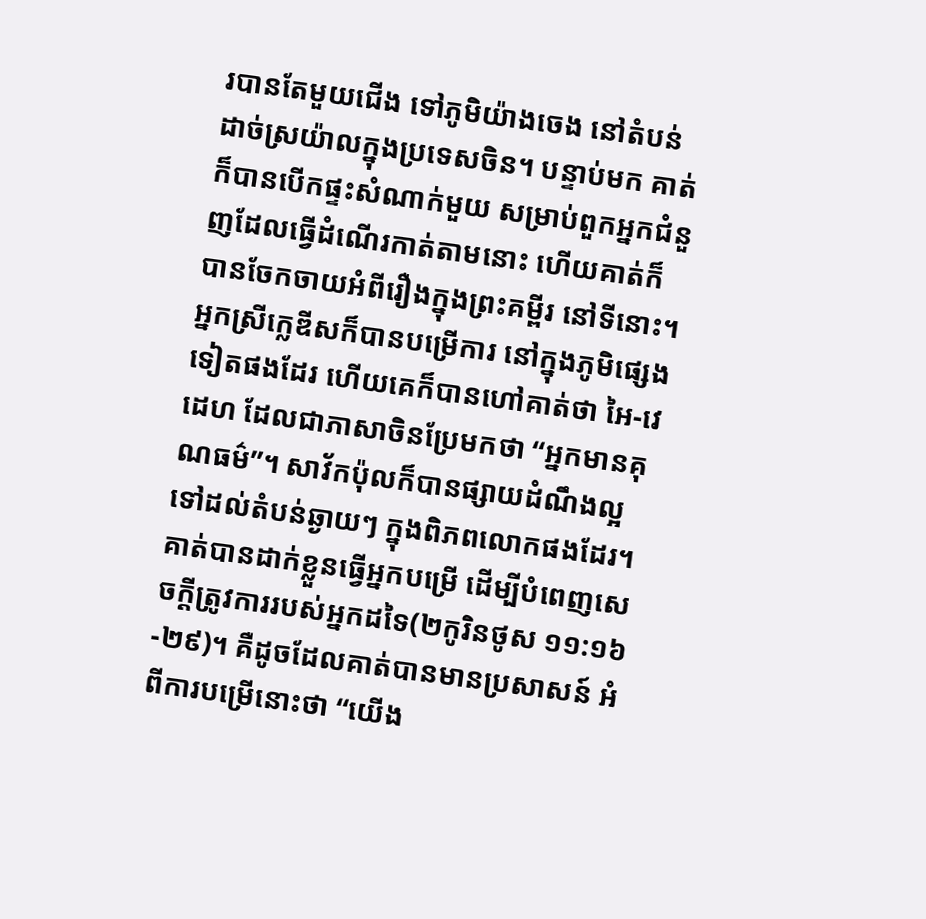របានតែមួយជើង ទៅភូមិយ៉ាងចេង នៅតំបន់ដាច់ស្រយ៉ាលក្នុងប្រទេសចិន។ បន្ទាប់មក គាត់ក៏បានបើកផ្ទះសំណាក់មួយ សម្រាប់ពួកអ្នកជំនួញដែលធ្វើដំណើរកាត់តាមនោះ ហើយគាត់ក៏បានចែកចាយអំពីរឿងក្នុងព្រះគម្ពីរ នៅទីនោះ។ អ្នកស្រីក្លេឌីសក៏បានបម្រើការ នៅក្នុងភូមិផ្សេងទៀតផងដែរ ហើយគេក៏បានហៅគាត់ថា អៃ-វេដេហ ដែលជាភាសាចិនប្រែមកថា “អ្នកមានគុណធម៌”។ សាវ័កប៉ុលក៏បានផ្សាយដំណឹងល្អ ទៅដល់តំបន់ឆ្ងាយៗ ក្នុងពិភពលោកផងដែរ។ គាត់បានដាក់ខ្លួនធ្វើអ្នកបម្រើ ដើម្បីបំពេញសេចក្តីត្រូវការរបស់អ្នកដទៃ(២កូរិនថូស ១១:១៦-២៩)។ គឺដូចដែលគាត់បានមានប្រសាសន៍ អំពីការបម្រើនោះថា “យើង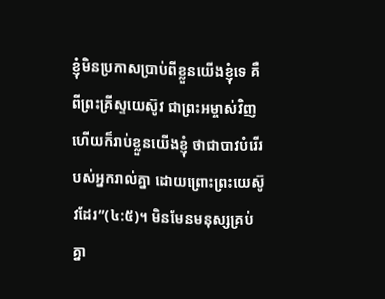ខ្ញុំមិនប្រកាសប្រាប់ពីខ្លួនយើងខ្ញុំទេ គឺពីព្រះគ្រីស្ទយេស៊ូវ ជាព្រះអម្ចាស់វិញ ហើយក៏រាប់ខ្លួនយើងខ្ញុំ ថាជាបាវបំរើរបស់អ្នករាល់គ្នា ដោយព្រោះព្រះយេស៊ូវដែរ”(៤:៥)។ មិនមែនមនុស្សគ្រប់គ្នា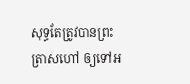សុទ្ធតែត្រូវបានព្រះត្រាសហៅ ឲ្យទៅអ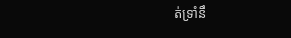ត់ទ្រាំនឹ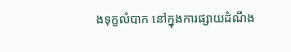ងទុក្ខលំបាក នៅក្នុងការផ្សាយដំណឹង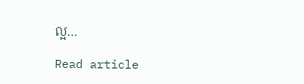ល្អ…

Read article